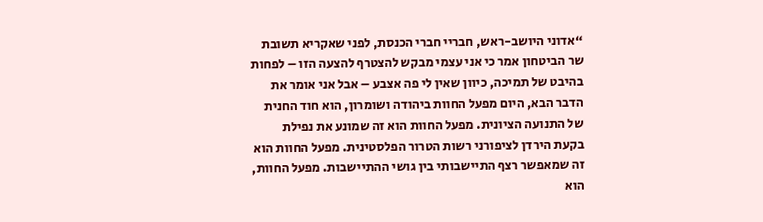“אדוני היושב-ראש, חבריי חברי הכנסת, לפני שאקריא תשובת שר הביטחון אמר כי אני עצמי מבקש להצטרף להצעה הזו – לפחות בהיבט של תמיכה, כיוון שאין לי פה אצבע – אבל אני אומר את הדבר הבא, היום מפעל החוות ביהודה ושומרון, הוא חוד החנית של התנועה הציונית. מפעל החוות הוא זה שמונע את נפילת בקעת הירדן לציפורני רשות הטרור הפלסטינית. מפעל החוות הוא זה שמאפשר רצף התיישבותי בין גושי ההתיישבות. מפעל החוות, הוא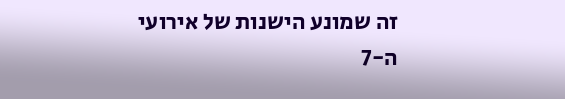זה שמונע הישנות של אירועי ה-7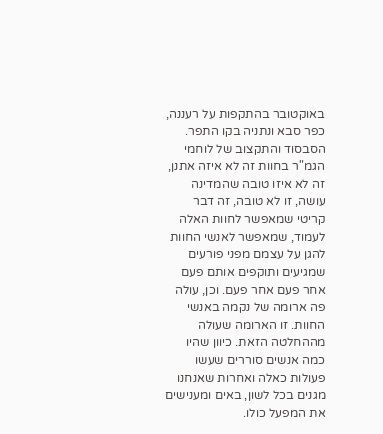באוקטובר בהתקפות על רעננה, כפר סבא ונתניה בקו התפר. הסבסוד והתקצוב של לוחמי הגמ"ר בחוות זה לא איזה אתנן, זה לא איזו טובה שהמדינה עושה, זו לא טובה, זה דבר קריטי שמאפשר לחוות האלה לעמוד, שמאפשר לאנשי החוות להגן על עצמם מפני פורעים שמגיעים ותוקפים אותם פעם אחר פעם אחר פעם. וכן, עולה פה ארומה של נקמה באנשי החוות. זו הארומה שעולה מההחלטה הזאת. כיוון שהיו כמה אנשים סוררים שעשו פעולות כאלה ואחרות שאנחנו מגנים בכל לשון, באים ומענישים את המפעל כולו.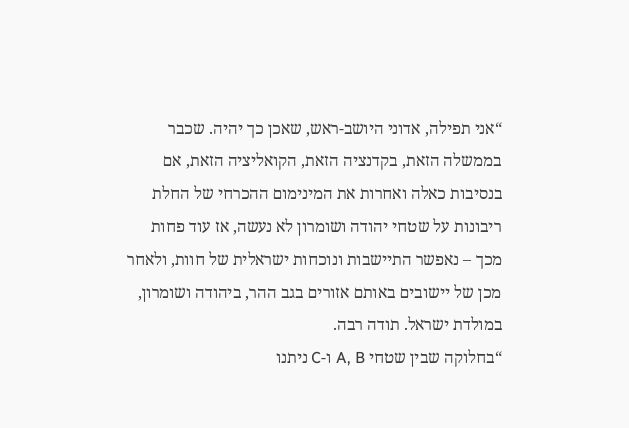“אני תפילה, אדוני היושב-ראש, שאכן כך יהיה. שכבר בממשלה הזאת, בקדנציה הזאת, הקואליציה הזאת, אם בנסיבות כאלה ואחרות את המינימום ההכרחי של החלת ריבונות על שטחי יהודה ושומרון לא נעשה, אז עוד פחות מכך – נאפשר התיישבות ונוכחות ישראלית של חוות, ולאחר מכן של יישובים באותם אזורים בגב ההר, ביהודה ושומרון, במולדת ישראל. תודה רבה.
“בחלוקה שבין שטחי A, B ו-C ניתנו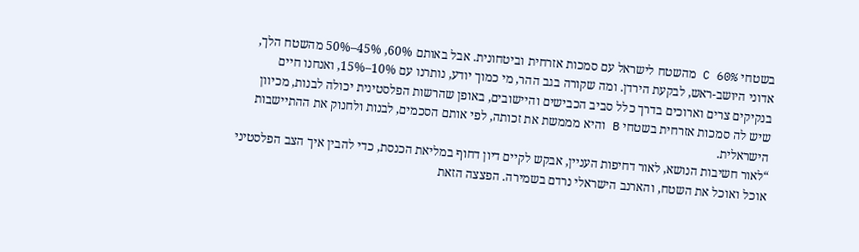בשטחי C 60% מהשטח לישראל עם סמכות אזרחית וביטחונית. אבל באותם 60%, 45%–50% מהשטח הלך, אדוני היושב-ראש, לבקעת הירדן. ומה שקורה בגב ההר, מי כמוך יודע, נותרנו עם 10%–15%, ואנחנו חיים בנקיקים צרים וארוכים בדרך כלל סביב הכבישים והיישובים, באופן שהרשות הפלסטינית יכולה לבנות, מכיוון שיש לה סמכות אזרחית בשטחי B והיא מממשת את זכותה, לפי אותם הסכמים, לבנות ולחנוק את ההתיישבות הישראלית.
“לאור חשיבות הנושא, לאור דחיפות העניין, אבקש לקיים דיון דחוף במליאת הכנסת, כדי להבין איך הצב הפלסטיני אוכל ואוכל את השטח, והארנב הישראלי נרדם בשמירה. הפצצה הזאת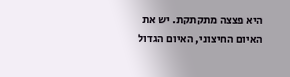היא פצצה מתקתקת. יש את האיום החיצוני, האיום הגדול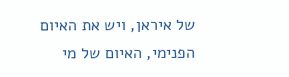של איראן, ויש את האיום הפנימי, האיום של מי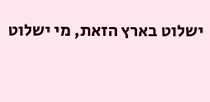ישלוט בארץ הזאת, מי ישלוט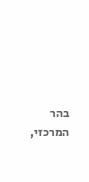בהר המרכזי,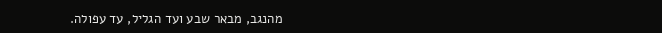מהנגב, מבאר שבע ועד הגליל, עד עפולה.